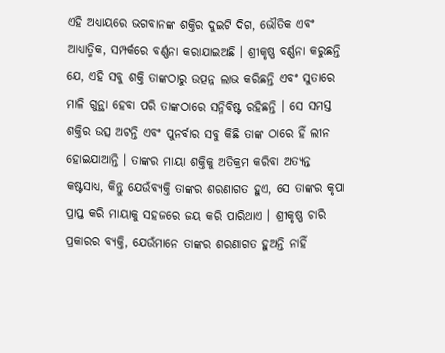ଏହି ଅଧ୍ୟାୟରେ ଭଗବାନଙ୍କ ଶକ୍ତିର ଦୁଇଟି ଦିଗ, ଭୌତିକ ଏବଂ ଆଧ୍ୟାତ୍ମିକ, ସମ୍ପର୍କରେ ବର୍ଣ୍ଣନା କରାଯାଇଅଛି । ଶ୍ରୀକୃଷ୍ଣ ବର୍ଣ୍ଣନା କରୁଛନ୍ତି ଯେ, ଏହି ସବୁ ଶକ୍ତି ତାଙ୍କଠାରୁ ଉତ୍ପନ୍ନ ଲାଭ କରିଛନ୍ତି ଏବଂ ସୁତାରେ ମାଳି ଗୁନ୍ଥା ହେବା ପରି ତାଙ୍କଠାରେ ସନ୍ନିବିଷ୍ଟ ରହିଛନ୍ତି । ସେ ସମସ୍ତ ଶକ୍ତିର ଉତ୍ସ ଅଟନ୍ତି ଏବଂ ପୁନର୍ବାର ସବୁ କିଛି ତାଙ୍କ ଠାରେ ହିଁ ଲୀନ ହୋଇଯାଆନ୍ତି । ତାଙ୍କର ମାୟା ଶକ୍ତିକୁ ଅତିକ୍ରମ କରିବା ଅତ୍ୟନ୍ତ କଷ୍ଟସାଧ୍ୟ, କିନ୍ତୁ ଯେଉଁବ୍ୟକ୍ତି ତାଙ୍କର ଶରଣାଗତ ହୁଏ, ସେ ତାଙ୍କର କୃପା ପ୍ରାପ୍ତ କରି ମାୟାକୁ ସହଜରେ ଜୟ କରି ପାରିଥାଏ । ଶ୍ରୀକୃଷ୍ଣ ଚାରି ପ୍ରକାରର ବ୍ୟକ୍ତି, ଯେଉଁମାନେ ତାଙ୍କର ଶରଣାଗତ ହୁଅନ୍ତି ନାହିଁ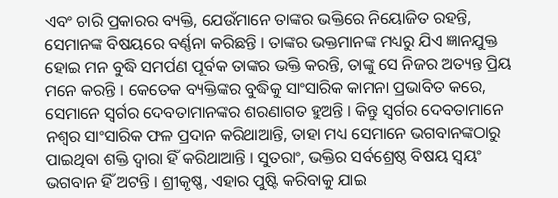ଏବଂ ଚାରି ପ୍ରକାରର ବ୍ୟକ୍ତି, ଯେଉଁମାନେ ତାଙ୍କର ଭକ୍ତିରେ ନିୟୋଜିତ ରହନ୍ତି, ସେମାନଙ୍କ ବିଷୟରେ ବର୍ଣ୍ଣନା କରିଛନ୍ତି । ତାଙ୍କର ଭକ୍ତମାନଙ୍କ ମଧ୍ୟରୁ ଯିଏ ଜ୍ଞାନଯୁକ୍ତ ହୋଇ ମନ ବୁଦ୍ଧି ସମର୍ପଣ ପୂର୍ବକ ତାଙ୍କର ଭକ୍ତି କରନ୍ତି, ତାଙ୍କୁ ସେ ନିଜର ଅତ୍ୟନ୍ତ ପ୍ରିୟ ମନେ କରନ୍ତି । କେତେକ ବ୍ୟକ୍ତିଙ୍କର ବୁଦ୍ଧିକୁ ସାଂସାରିକ କାମନା ପ୍ରଭାବିତ କରେ, ସେମାନେ ସ୍ୱର୍ଗର ଦେବତାମାନଙ୍କର ଶରଣାଗତ ହୁଅନ୍ତି । କିନ୍ତୁ ସ୍ୱର୍ଗର ଦେବତାମାନେ ନଶ୍ୱର ସାଂସାରିକ ଫଳ ପ୍ରଦାନ କରିଥାଆନ୍ତି, ତାହା ମଧ୍ୟ ସେମାନେ ଭଗବାନଙ୍କଠାରୁ ପାଇଥିବା ଶକ୍ତି ଦ୍ୱାରା ହିଁ କରିଥାଆନ୍ତି । ସୁତରାଂ, ଭକ୍ତିର ସର୍ବଶ୍ରେଷ୍ଠ ବିଷୟ ସ୍ୱୟଂ ଭଗବାନ ହିଁ ଅଟନ୍ତି । ଶ୍ରୀକୃଷ୍ଣ, ଏହାର ପୁଷ୍ଟି କରିବାକୁ ଯାଇ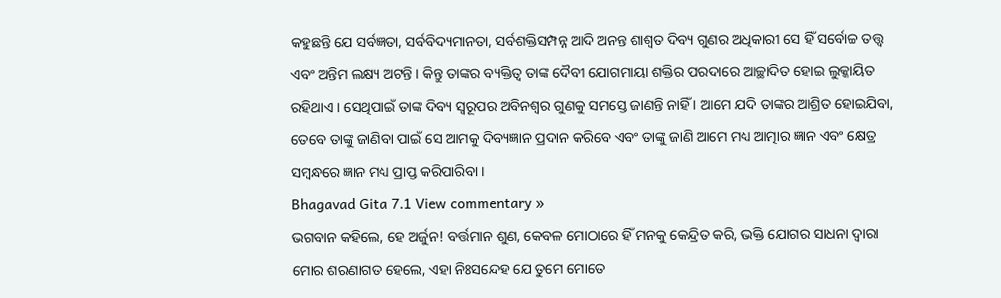କହୁଛନ୍ତି ଯେ ସର୍ବଜ୍ଞତା, ସର୍ବବିଦ୍ୟମାନତା, ସର୍ବଶକ୍ତିସମ୍ପନ୍ନ ଆଦି ଅନନ୍ତ ଶାଶ୍ୱତ ଦିବ୍ୟ ଗୁଣର ଅଧିକାରୀ ସେ ହିଁ ସର୍ବୋଚ୍ଚ ତତ୍ତ୍ୱ ଏବଂ ଅନ୍ତିମ ଲକ୍ଷ୍ୟ ଅଟନ୍ତି । କିନ୍ତୁ ତାଙ୍କର ବ୍ୟକ୍ତିତ୍ୱ ତାଙ୍କ ଦୈବୀ ଯୋଗମାୟା ଶକ୍ତିର ପରଦାରେ ଆଚ୍ଛାଦିତ ହୋଇ ଲୁକ୍କାୟିତ ରହିଥାଏ । ସେଥିପାଇଁ ତାଙ୍କ ଦିବ୍ୟ ସ୍ୱରୂପର ଅବିନଶ୍ୱର ଗୁଣକୁ ସମସ୍ତେ ଜାଣନ୍ତି ନାହିଁ । ଆମେ ଯଦି ତାଙ୍କର ଆଶ୍ରିତ ହୋଇଯିବା, ତେବେ ତାଙ୍କୁ ଜାଣିବା ପାଇଁ ସେ ଆମକୁ ଦିବ୍ୟଜ୍ଞାନ ପ୍ରଦାନ କରିବେ ଏବଂ ତାଙ୍କୁ ଜାଣି ଆମେ ମଧ୍ୟ ଆତ୍ମାର ଜ୍ଞାନ ଏବଂ କ୍ଷେତ୍ର ସମ୍ବନ୍ଧରେ ଜ୍ଞାନ ମଧ୍ୟ ପ୍ରାପ୍ତ କରିପାରିବା ।
Bhagavad Gita 7.1 View commentary »
ଭଗବାନ କହିଲେ, ହେ ଅର୍ଜୁନ! ବର୍ତ୍ତମାନ ଶୁଣ, କେବଳ ମୋଠାରେ ହିଁ ମନକୁ କେନ୍ଦ୍ରିତ କରି, ଭକ୍ତି ଯୋଗର ସାଧନା ଦ୍ୱାରା ମୋର ଶରଣାଗତ ହେଲେ, ଏହା ନିଃସନ୍ଦେହ ଯେ ତୁମେ ମୋତେ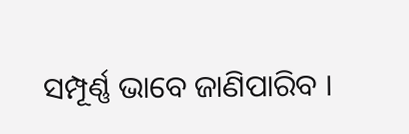ସମ୍ପୂର୍ଣ୍ଣ ଭାବେ ଜାଣିପାରିବ ।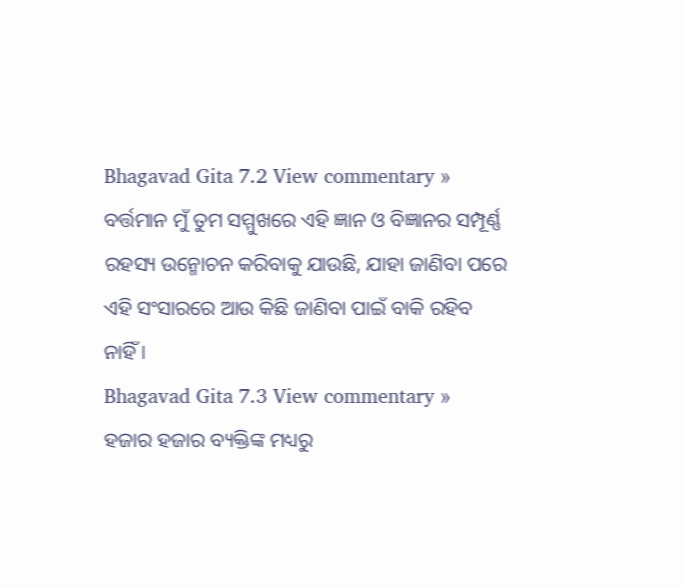Bhagavad Gita 7.2 View commentary »
ବର୍ତ୍ତମାନ ମୁଁ ତୁମ ସମ୍ମୁଖରେ ଏହି ଜ୍ଞାନ ଓ ବିଜ୍ଞାନର ସମ୍ପୂର୍ଣ୍ଣ ରହସ୍ୟ ଉନ୍ମୋଚନ କରିବାକୁ ଯାଉଛି, ଯାହା ଜାଣିବା ପରେ ଏହି ସଂସାରରେ ଆଉ କିଛି ଜାଣିବା ପାଇଁ ବାକି ରହିବ ନାହିଁ ।
Bhagavad Gita 7.3 View commentary »
ହଜାର ହଜାର ବ୍ୟକ୍ତିଙ୍କ ମଧ୍ୟରୁ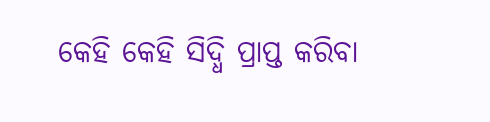କେହି କେହି ସିଦ୍ଧି ପ୍ରାପ୍ତ କରିବା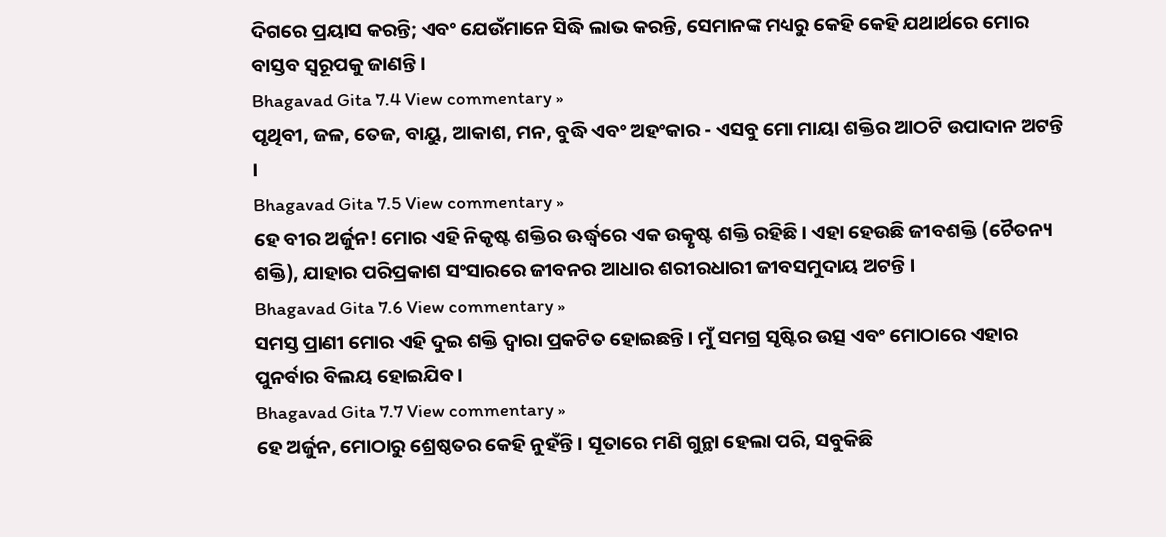ଦିଗରେ ପ୍ରୟାସ କରନ୍ତି; ଏବଂ ଯେଉଁମାନେ ସିଦ୍ଧି ଲାଭ କରନ୍ତି, ସେମାନଙ୍କ ମଧ୍ୟରୁ କେହି କେହି ଯଥାର୍ଥରେ ମୋର ବାସ୍ତବ ସ୍ୱରୂପକୁ ଜାଣନ୍ତି ।
Bhagavad Gita 7.4 View commentary »
ପୃଥିବୀ, ଜଳ, ତେଜ, ବାୟୁ, ଆକାଶ, ମନ, ବୁଦ୍ଧି ଏବଂ ଅହଂକାର - ଏସବୁ ମୋ ମାୟା ଶକ୍ତିର ଆଠଟି ଉପାଦାନ ଅଟନ୍ତି ।
Bhagavad Gita 7.5 View commentary »
ହେ ବୀର ଅର୍ଜୁନ! ମୋର ଏହି ନିକୃଷ୍ଟ ଶକ୍ତିର ଊର୍ଦ୍ଧ୍ୱରେ ଏକ ଉତ୍କୃଷ୍ଟ ଶକ୍ତି ରହିଛି । ଏହା ହେଉଛି ଜୀବଶକ୍ତି (ଚୈତନ୍ୟ ଶକ୍ତି), ଯାହାର ପରିପ୍ରକାଶ ସଂସାରରେ ଜୀବନର ଆଧାର ଶରୀରଧାରୀ ଜୀବସମୁଦାୟ ଅଟନ୍ତି ।
Bhagavad Gita 7.6 View commentary »
ସମସ୍ତ ପ୍ରାଣୀ ମୋର ଏହି ଦୁଇ ଶକ୍ତି ଦ୍ୱାରା ପ୍ରକଟିତ ହୋଇଛନ୍ତି । ମୁଁ ସମଗ୍ର ସୃଷ୍ଟିର ଉତ୍ସ ଏବଂ ମୋଠାରେ ଏହାର ପୁନର୍ବାର ବିଲୟ ହୋଇଯିବ ।
Bhagavad Gita 7.7 View commentary »
ହେ ଅର୍ଜୁନ, ମୋଠାରୁ ଶ୍ରେଷ୍ଠତର କେହି ନୁହଁନ୍ତି । ସୂତାରେ ମଣି ଗୁନ୍ଥା ହେଲା ପରି, ସବୁକିଛି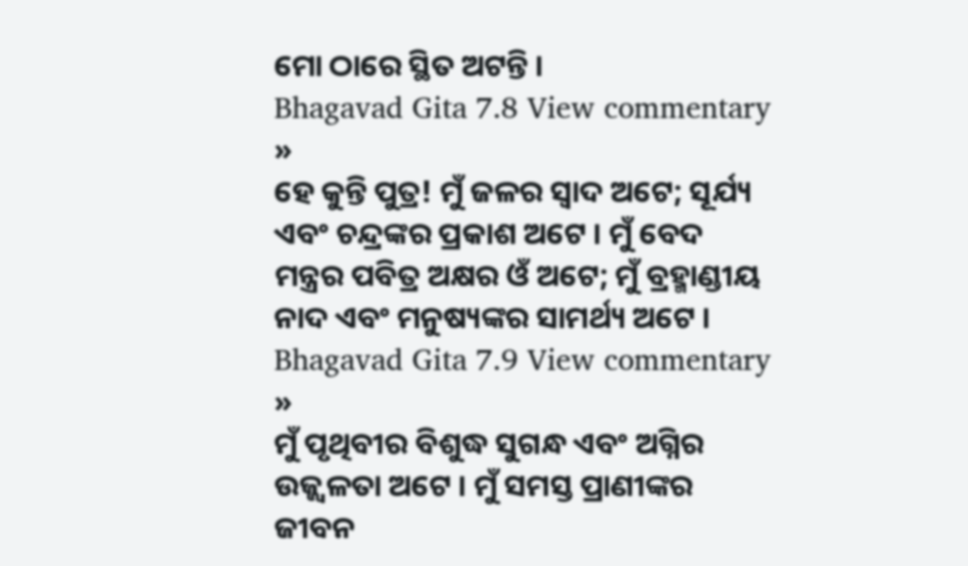ମୋ ଠାରେ ସ୍ଥିତ ଅଟନ୍ତି ।
Bhagavad Gita 7.8 View commentary »
ହେ କୁନ୍ତି ପୁତ୍ର! ମୁଁ ଜଳର ସ୍ୱାଦ ଅଟେ; ସୂର୍ଯ୍ୟ ଏବଂ ଚନ୍ଦ୍ରଙ୍କର ପ୍ରକାଶ ଅଟେ । ମୁଁ ବେଦ ମନ୍ତ୍ରର ପବିତ୍ର ଅକ୍ଷର ଓଁ ଅଟେ; ମୁଁ ବ୍ରହ୍ମାଣ୍ଡୀୟ ନାଦ ଏବଂ ମନୁଷ୍ୟଙ୍କର ସାମର୍ଥ୍ୟ ଅଟେ ।
Bhagavad Gita 7.9 View commentary »
ମୁଁ ପୃଥିବୀର ବିଶୁଦ୍ଧ ସୁଗନ୍ଧ ଏବଂ ଅଗ୍ନିର ଉଜ୍ଜ୍ୱଳତା ଅଟେ । ମୁଁ ସମସ୍ତ ପ୍ରାଣୀଙ୍କର ଜୀବନ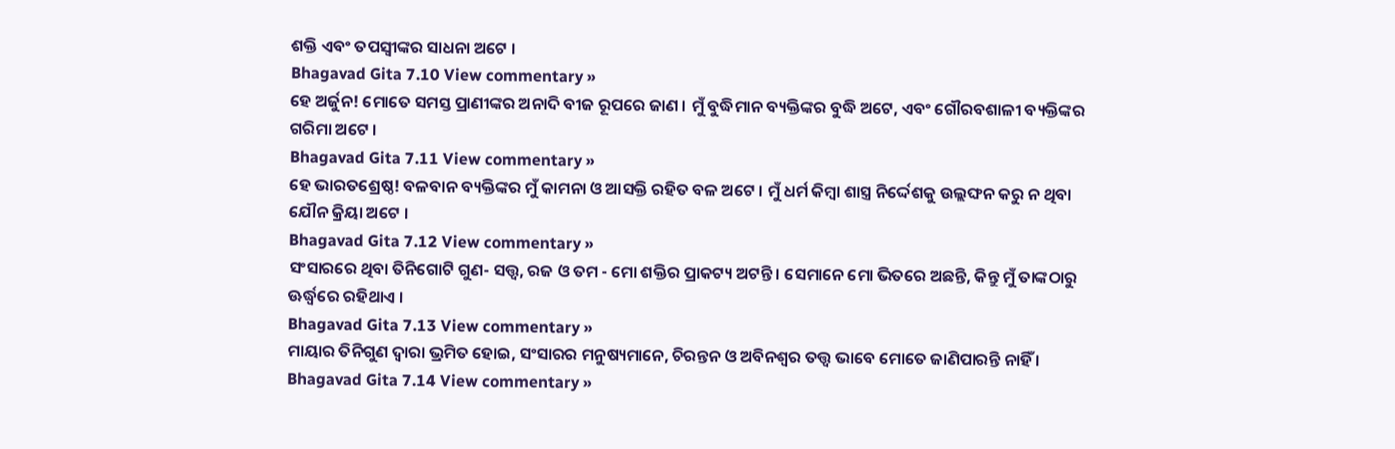ଶକ୍ତି ଏବଂ ତପସ୍ୱୀଙ୍କର ସାଧନା ଅଟେ ।
Bhagavad Gita 7.10 View commentary »
ହେ ଅର୍ଜୁନ! ମୋତେ ସମସ୍ତ ପ୍ରାଣୀଙ୍କର ଅନାଦି ବୀଜ ରୂପରେ ଜାଣ । ମୁଁ ବୁଦ୍ଧିମାନ ବ୍ୟକ୍ତିଙ୍କର ବୁଦ୍ଧି ଅଟେ, ଏବଂ ଗୌରବଶାଳୀ ବ୍ୟକ୍ତିଙ୍କର ଗରିମା ଅଟେ ।
Bhagavad Gita 7.11 View commentary »
ହେ ଭାରତଶ୍ରେଷ୍ଠ! ବଳବାନ ବ୍ୟକ୍ତିଙ୍କର ମୁଁ କାମନା ଓ ଆସକ୍ତି ରହିତ ବଳ ଅଟେ । ମୁଁ ଧର୍ମ କିମ୍ବା ଶାସ୍ତ୍ର ନିର୍ଦ୍ଦେଶକୁ ଉଲ୍ଲଙ୍ଘନ କରୁ ନ ଥିବା ଯୌନ କ୍ରିୟା ଅଟେ ।
Bhagavad Gita 7.12 View commentary »
ସଂସାରରେ ଥିବା ତିନିଗୋଟି ଗୁଣ- ସତ୍ତ୍ୱ, ରଜ ଓ ତମ - ମୋ ଶକ୍ତିର ପ୍ରାକଟ୍ୟ ଅଟନ୍ତି । ସେମାନେ ମୋ ଭିତରେ ଅଛନ୍ତି, କିନ୍ତୁ ମୁଁ ତାଙ୍କଠାରୁ ଊର୍ଦ୍ଧ୍ୱରେ ରହିଥାଏ ।
Bhagavad Gita 7.13 View commentary »
ମାୟାର ତିନିଗୁଣ ଦ୍ୱାରା ଭ୍ରମିତ ହୋଇ, ସଂସାରର ମନୁଷ୍ୟମାନେ, ଚିରନ୍ତନ ଓ ଅବିନଶ୍ୱର ତତ୍ତ୍ୱ ଭାବେ ମୋତେ ଜାଣିପାରନ୍ତି ନାହିଁ ।
Bhagavad Gita 7.14 View commentary »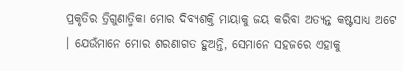ପ୍ରକୃତିର ତ୍ରିଗୁଣାତ୍ମିକା ମୋର ଦିବ୍ୟଶକ୍ତି ମାୟାକୁ ଜୟ କରିବା ଅତ୍ୟନ୍ତ କଷ୍ଟସାଧ୍ୟ ଅଟେ । ଯେଉଁମାନେ ମୋର ଶରଣାଗତ ହୁଅନ୍ତି, ସେମାନେ ସହଜରେ ଏହାକୁ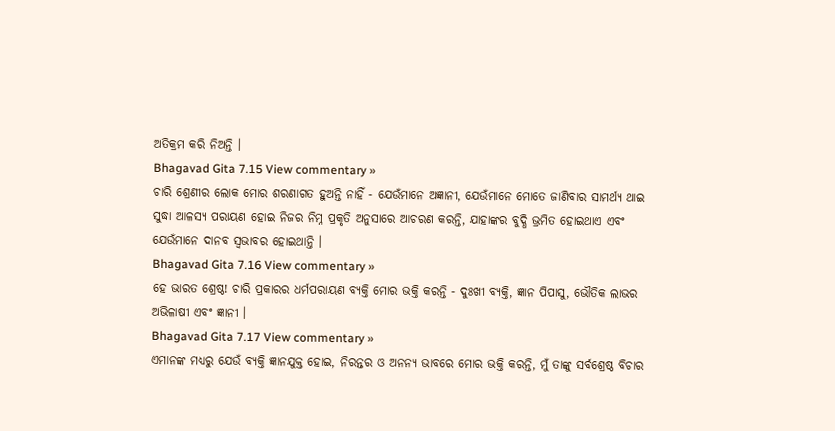ଅତିକ୍ରମ କରି ନିଅନ୍ତି ।
Bhagavad Gita 7.15 View commentary »
ଚାରି ଶ୍ରେଣୀର ଲୋକ ମୋର ଶରଣାଗତ ହୁଅନ୍ତି ନାହିଁ - ଯେଉଁମାନେ ଅଜ୍ଞାନୀ, ଯେଉଁମାନେ ମୋତେ ଜାଣିବାର ସାମର୍ଥ୍ୟ ଥାଇ ସୁଦ୍ଧା ଆଳସ୍ୟ ପରାୟଣ ହୋଇ ନିଜର ନିମ୍ନ ପ୍ରକୃତି ଅନୁସାରେ ଆଚରଣ କରନ୍ତି, ଯାହାଙ୍କର ବୁଦ୍ଧି ଭ୍ରମିତ ହୋଇଥାଏ ଏବଂ ଯେଉଁମାନେ ଦାନବ ସ୍ୱଭାବର ହୋଇଥାନ୍ତି ।
Bhagavad Gita 7.16 View commentary »
ହେ ଭାରତ ଶ୍ରେଷ୍ଠ! ଚାରି ପ୍ରକାରର ଧର୍ମପରାୟଣ ବ୍ୟକ୍ତି ମୋର ଭକ୍ତି କରନ୍ତି - ଦୁଃଖୀ ବ୍ୟକ୍ତି, ଜ୍ଞାନ ପିପାସୁ, ଭୌତିକ ଲାଭର ଅଭିଳାଷୀ ଏବଂ ଜ୍ଞାନୀ ।
Bhagavad Gita 7.17 View commentary »
ଏମାନଙ୍କ ମଧ୍ୟରୁ ଯେଉଁ ବ୍ୟକ୍ତି ଜ୍ଞାନଯୁକ୍ତ ହୋଇ, ନିରନ୍ତର ଓ ଅନନ୍ୟ ଭାବରେ ମୋର ଭକ୍ତି କରନ୍ତି, ମୁଁ ତାଙ୍କୁ ସର୍ବଶ୍ରେଷ୍ଠ ବିଚାର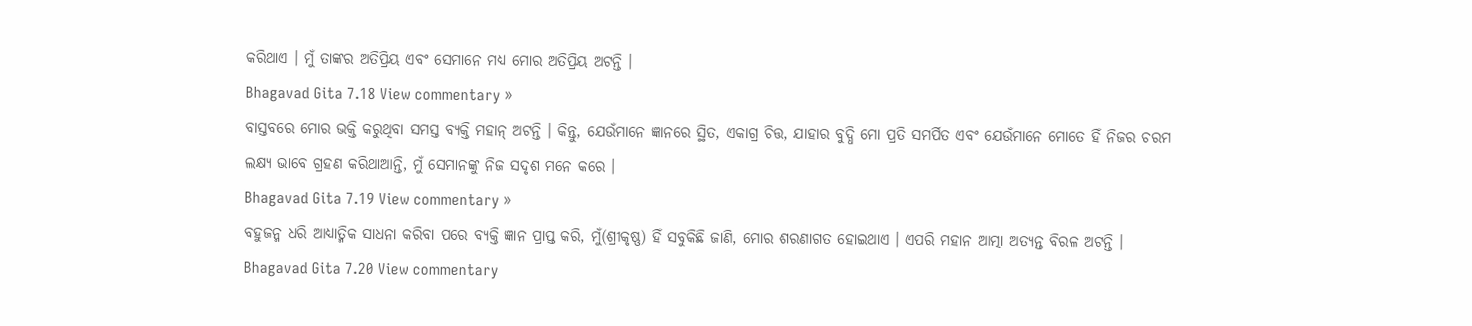କରିଥାଏ । ମୁଁ ତାଙ୍କର ଅତିପ୍ରିୟ ଏବଂ ସେମାନେ ମଧ୍ୟ ମୋର ଅତିପ୍ରିୟ ଅଟନ୍ତି ।
Bhagavad Gita 7.18 View commentary »
ବାସ୍ତବରେ ମୋର ଭକ୍ତି କରୁଥିବା ସମସ୍ତ ବ୍ୟକ୍ତି ମହାନ୍ ଅଟନ୍ତି । କିନ୍ତୁ, ଯେଉଁମାନେ ଜ୍ଞାନରେ ସ୍ଥିତ, ଏକାଗ୍ର ଚିତ୍ତ, ଯାହାର ବୁଦ୍ଧି ମୋ ପ୍ରତି ସମର୍ପିତ ଏବଂ ଯେଉଁମାନେ ମୋତେ ହିଁ ନିଜର ଚରମ ଲକ୍ଷ୍ୟ ଭାବେ ଗ୍ରହଣ କରିଥାଆନ୍ତି, ମୁଁ ସେମାନଙ୍କୁ ନିଜ ସଦୃଶ ମନେ କରେ ।
Bhagavad Gita 7.19 View commentary »
ବହୁଜନ୍ମ ଧରି ଆଧ୍ୟାତ୍ମିକ ସାଧନା କରିବା ପରେ ବ୍ୟକ୍ତି ଜ୍ଞାନ ପ୍ରାପ୍ତ କରି, ମୁଁ(ଶ୍ରୀକୃଷ୍ଣ) ହିଁ ସବୁକିଛି ଜାଣି, ମୋର ଶରଣାଗତ ହୋଇଥାଏ । ଏପରି ମହାନ ଆତ୍ମା ଅତ୍ୟନ୍ତ ବିରଳ ଅଟନ୍ତି ।
Bhagavad Gita 7.20 View commentary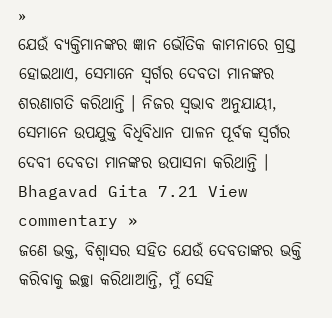»
ଯେଉଁ ବ୍ୟକ୍ତିମାନଙ୍କର ଜ୍ଞାନ ଭୌତିକ କାମନାରେ ଗ୍ରସ୍ତ ହୋଇଥାଏ, ସେମାନେ ସ୍ୱର୍ଗର ଦେବତା ମାନଙ୍କର ଶରଣାଗତି କରିଥାନ୍ତି । ନିଜର ସ୍ୱଭାବ ଅନୁଯାୟୀ, ସେମାନେ ଉପଯୁକ୍ତ ବିଧିବିଧାନ ପାଳନ ପୂର୍ବକ ସ୍ୱର୍ଗର ଦେବୀ ଦେବତା ମାନଙ୍କର ଉପାସନା କରିଥାନ୍ତି ।
Bhagavad Gita 7.21 View commentary »
ଜଣେ ଭକ୍ତ, ବିଶ୍ୱାସର ସହିତ ଯେଉଁ ଦେବତାଙ୍କର ଭକ୍ତି କରିବାକୁ ଇଚ୍ଛା କରିଥାଆନ୍ତି, ମୁଁ ସେହି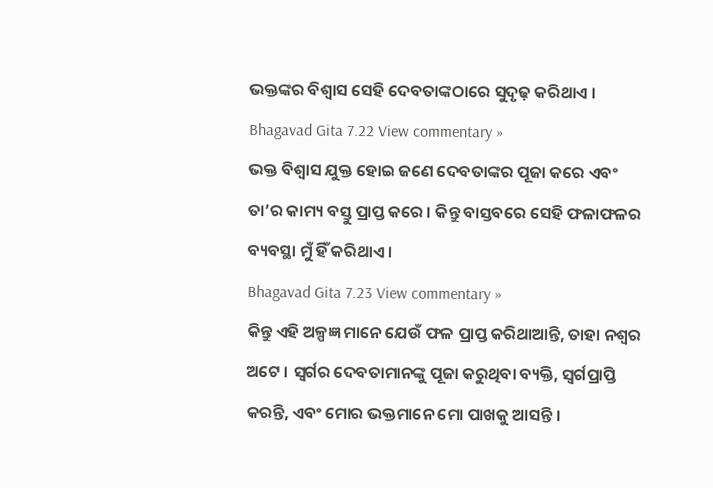ଭକ୍ତଙ୍କର ବିଶ୍ୱାସ ସେହି ଦେବତାଙ୍କଠାରେ ସୁଦୃଢ଼ କରିଥାଏ ।
Bhagavad Gita 7.22 View commentary »
ଭକ୍ତ ବିଶ୍ୱାସ ଯୁକ୍ତ ହୋଇ ଜଣେ ଦେବତାଙ୍କର ପୂଜା କରେ ଏବଂ ତା’ର କାମ୍ୟ ବସ୍ତୁ ପ୍ରାପ୍ତ କରେ । କିନ୍ତୁ ବାସ୍ତବରେ ସେହି ଫଳାଫଳର ବ୍ୟବସ୍ଥା ମୁଁ ହିଁ କରିଥାଏ ।
Bhagavad Gita 7.23 View commentary »
କିନ୍ତୁ ଏହି ଅଳ୍ପଜ୍ଞ ମାନେ ଯେଉଁ ଫଳ ପ୍ରାପ୍ତ କରିଥାଆନ୍ତି, ତାହା ନଶ୍ୱର ଅଟେ । ସ୍ୱର୍ଗର ଦେବତାମାନଙ୍କୁ ପୂଜା କରୁଥିବା ବ୍ୟକ୍ତି, ସ୍ୱର୍ଗପ୍ରାପ୍ତି କରନ୍ତି, ଏବଂ ମୋର ଭକ୍ତମାନେ ମୋ ପାଖକୁ ଆସନ୍ତି ।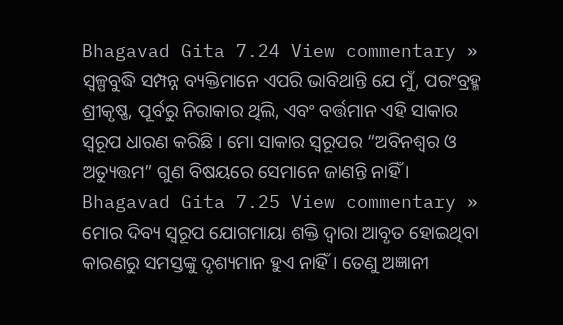Bhagavad Gita 7.24 View commentary »
ସ୍ୱଳ୍ପବୁଦ୍ଧି ସମ୍ପନ୍ନ ବ୍ୟକ୍ତିମାନେ ଏପରି ଭାବିଥାନ୍ତି ଯେ ମୁଁ, ପରଂବ୍ରହ୍ମ ଶ୍ରୀକୃଷ୍ଣ, ପୂର୍ବରୁ ନିରାକାର ଥିଲି, ଏବଂ ବର୍ତ୍ତମାନ ଏହି ସାକାର ସ୍ୱରୂପ ଧାରଣ କରିଛି । ମୋ ସାକାର ସ୍ୱରୂପର “ଅବିନଶ୍ୱର ଓ ଅତ୍ୟୁତ୍ତମ” ଗୁଣ ବିଷୟରେ ସେମାନେ ଜାଣନ୍ତି ନାହିଁ ।
Bhagavad Gita 7.25 View commentary »
ମୋର ଦିବ୍ୟ ସ୍ୱରୂପ ଯୋଗମାୟା ଶକ୍ତି ଦ୍ୱାରା ଆବୃତ ହୋଇଥିବା କାରଣରୁ ସମସ୍ତଙ୍କୁ ଦୃଶ୍ୟମାନ ହୁଏ ନାହିଁ । ତେଣୁ ଅଜ୍ଞାନୀ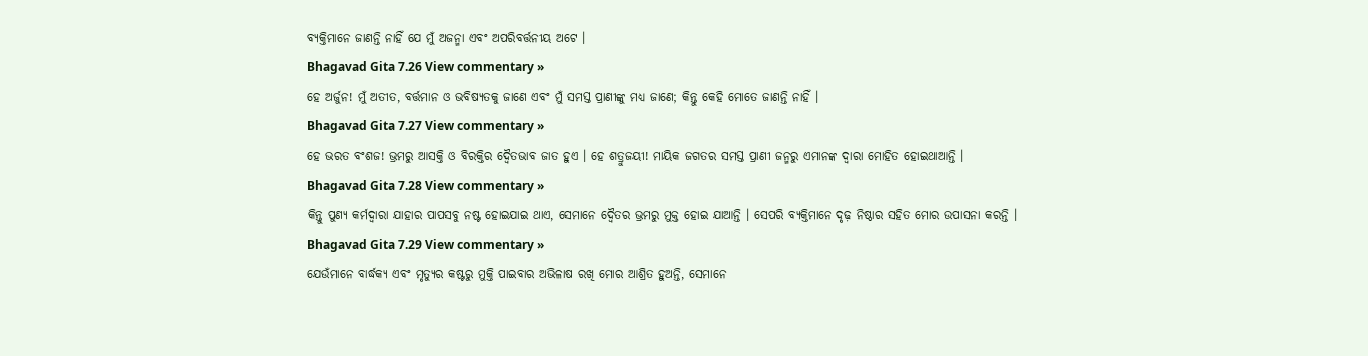ବ୍ୟକ୍ତିମାନେ ଜାଣନ୍ତି ନାହିଁ ଯେ ମୁଁ ଅଜନ୍ମା ଏବଂ ଅପରିବର୍ତ୍ତନୀୟ ଅଟେ ।
Bhagavad Gita 7.26 View commentary »
ହେ ଅର୍ଜୁନ! ମୁଁ ଅତୀତ, ବର୍ତ୍ତମାନ ଓ ଭବିଷ୍ୟତକୁ ଜାଣେ ଏବଂ ମୁଁ ସମସ୍ତ ପ୍ରାଣୀଙ୍କୁ ମଧ୍ୟ ଜାଣେ; କିନ୍ତୁ କେହି ମୋତେ ଜାଣନ୍ତି ନାହିଁ ।
Bhagavad Gita 7.27 View commentary »
ହେ ଭରତ ବଂଶଜ! ଭ୍ରମରୁ ଆସକ୍ତି ଓ ବିରକ୍ତିର ଦ୍ୱୈତଭାବ ଜାତ ହୁଏ । ହେ ଶତ୍ରୁଜୟୀ! ମାୟିକ ଜଗତର ସମସ୍ତ ପ୍ରାଣୀ ଜନ୍ମରୁ ଏମାନଙ୍କ ଦ୍ୱାରା ମୋହିତ ହୋଇଥାଆନ୍ତି ।
Bhagavad Gita 7.28 View commentary »
କିନ୍ତୁ ପୁଣ୍ୟ କର୍ମଦ୍ୱାରା ଯାହାର ପାପସବୁ ନଷ୍ଟ ହୋଇଯାଇ ଥାଏ, ସେମାନେ ଦ୍ୱୈତର ଭ୍ରମରୁ ମୁକ୍ତ ହୋଇ ଯାଆନ୍ତି । ସେପରି ବ୍ୟକ୍ତିମାନେ ଦୃଢ଼ ନିଷ୍ଠାର ସହିତ ମୋର ଉପାସନା କରନ୍ତି ।
Bhagavad Gita 7.29 View commentary »
ଯେଉଁମାନେ ବାର୍ଦ୍ଧକ୍ୟ ଏବଂ ମୃତ୍ୟୁର କଷ୍ଟରୁ ମୁକ୍ତି ପାଇବାର ଅଭିଳାଷ ରଖି ମୋର ଆଶ୍ରିତ ହୁଅନ୍ତି, ସେମାନେ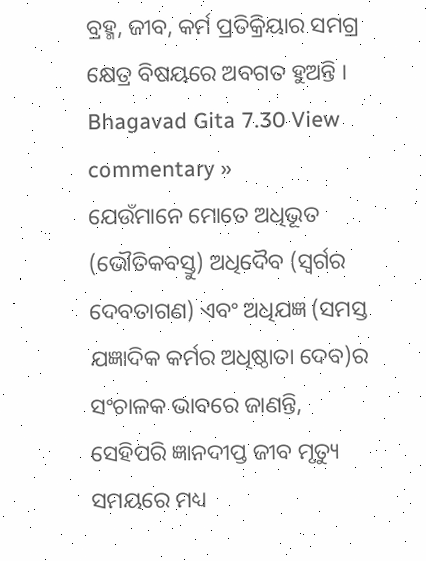ବ୍ରହ୍ମ, ଜୀବ, କର୍ମ ପ୍ରତିକ୍ରିୟାର ସମଗ୍ର କ୍ଷେତ୍ର ବିଷୟରେ ଅବଗତ ହୁଅନ୍ତି ।
Bhagavad Gita 7.30 View commentary »
ଯେଉଁମାନେ ମୋତେ ଅଧିଭୂତ (ଭୌତିକବସ୍ତୁ) ଅଧିଦୈବ (ସ୍ୱର୍ଗର ଦେବତାଗଣ) ଏବଂ ଅଧିଯଜ୍ଞ (ସମସ୍ତ ଯଜ୍ଞାଦିକ କର୍ମର ଅଧିଷ୍ଠାତା ଦେବ)ର ସଂଚାଳକ ଭାବରେ ଜାଣନ୍ତି, ସେହିପରି ଜ୍ଞାନଦୀପ୍ତ ଜୀବ ମୃତ୍ୟୁ ସମୟରେ ମଧ୍ୟ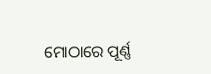ମୋଠାରେ ପୂର୍ଣ୍ଣ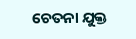ଚେତନା ଯୁକ୍ତ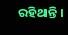ରହିଥାନ୍ତି ।